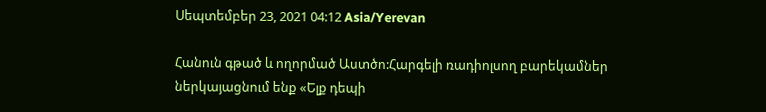Սեպտեմբեր 23, 2021 04:12 Asia/Yerevan

Հանուն գթած և ողորմած Աստծո:Հարգելի ռադիոլսող բարեկամներ ներկայացնում ենք «Ելք դեպի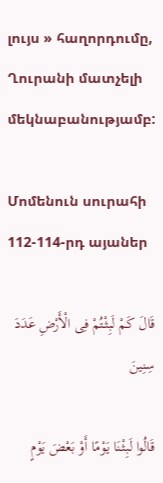լույս » հաղորդումը, Ղուրանի մատչելի մեկնաբանությամբ:

Մոմենուն սուրահի 112-114-րդ այաներ

قَالَ کَمْ لَبِثْتُمْ فِی الْأَرْضِ عَدَدَ سِنِینَ

قَالُوا لَبِثْنَا یَوْمًا أَوْ بَعْضَ یَوْمٍ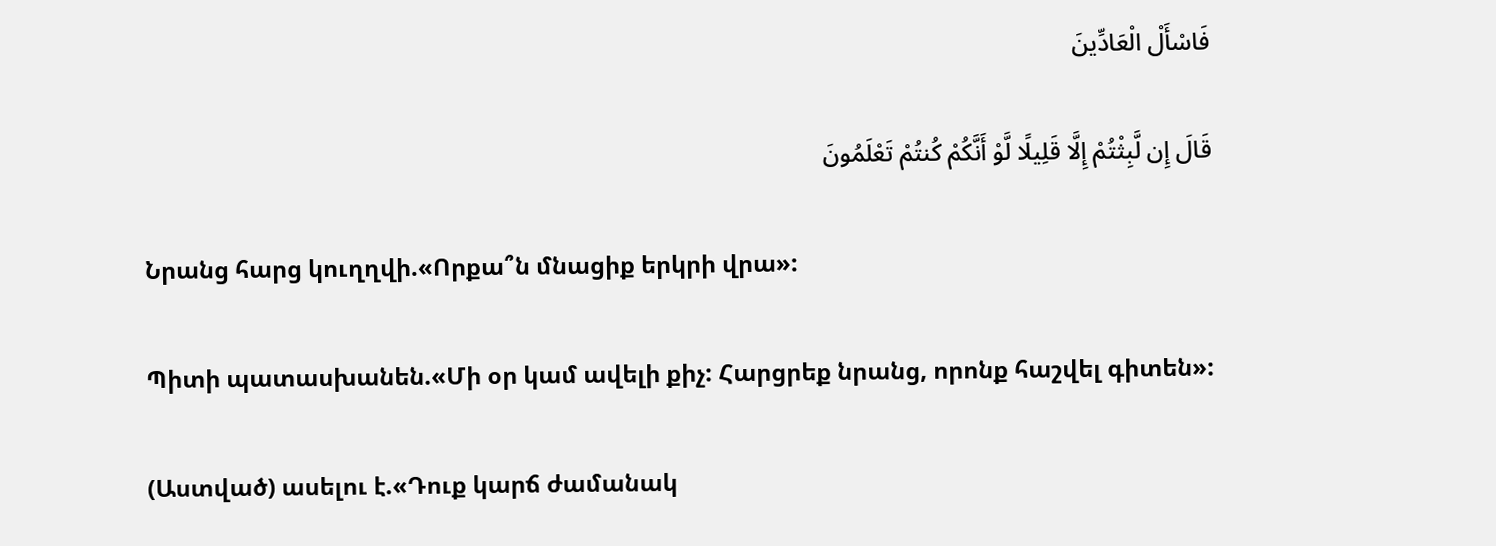فَاسْأَلْ الْعَادِّینَ

قَالَ إِن لَّبِثْتُمْ إِلَّا قَلِیلًا لَّوْ أَنَّکُمْ کُنتُمْ تَعْلَمُونَ

Նրանց հարց կուղղվի.«Որքա՞ն մնացիք երկրի վրա»:

Պիտի պատասխանեն.«Մի օր կամ ավելի քիչ: Հարցրեք նրանց, որոնք հաշվել գիտեն»:

(Աստված) ասելու է.«Դուք կարճ ժամանակ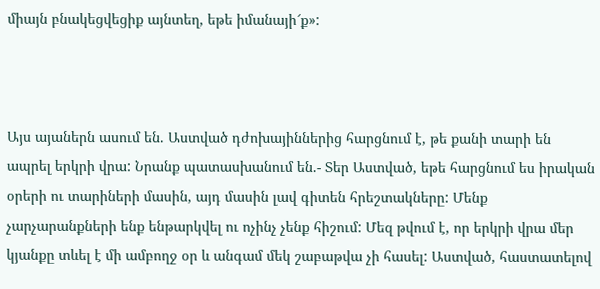միայն բնակեցվեցիք այնտեղ, եթե իմանայի՜ք»:



Այս այաներն ասում են. Աստված դժոխայիններից հարցնում է, թե քանի տարի են ապրել երկրի վրա: Նրանք պատասխանում են.- Տեր Աստված, եթե հարցնում ես իրական օրերի ու տարիների մասին, այդ մասին լավ գիտեն հրեշտակները: Մենք չարչարանքների ենք ենթարկվել ու ոչինչ չենք հիշում: Մեզ թվում է, որ երկրի վրա մեր կյանքը տևել է մի ամբողջ օր և անգամ մեկ շաբաթվա չի հասել: Աստված, հաստատելով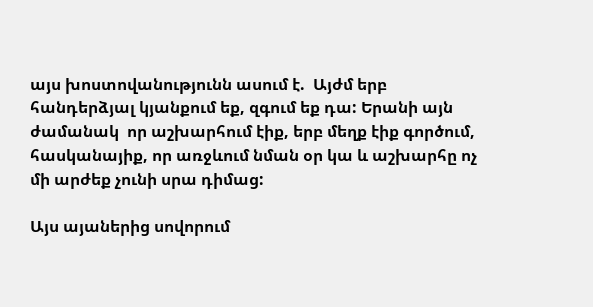այս խոստովանությունն ասում է.  Այժմ երբ հանդերձյալ կյանքում եք, զգում եք դա: Երանի այն ժամանակ  որ աշխարհում էիք, երբ մեղք էիք գործում, հասկանայիք, որ առջևում նման օր կա և աշխարհը ոչ մի արժեք չունի սրա դիմաց:

Այս այաներից սովորում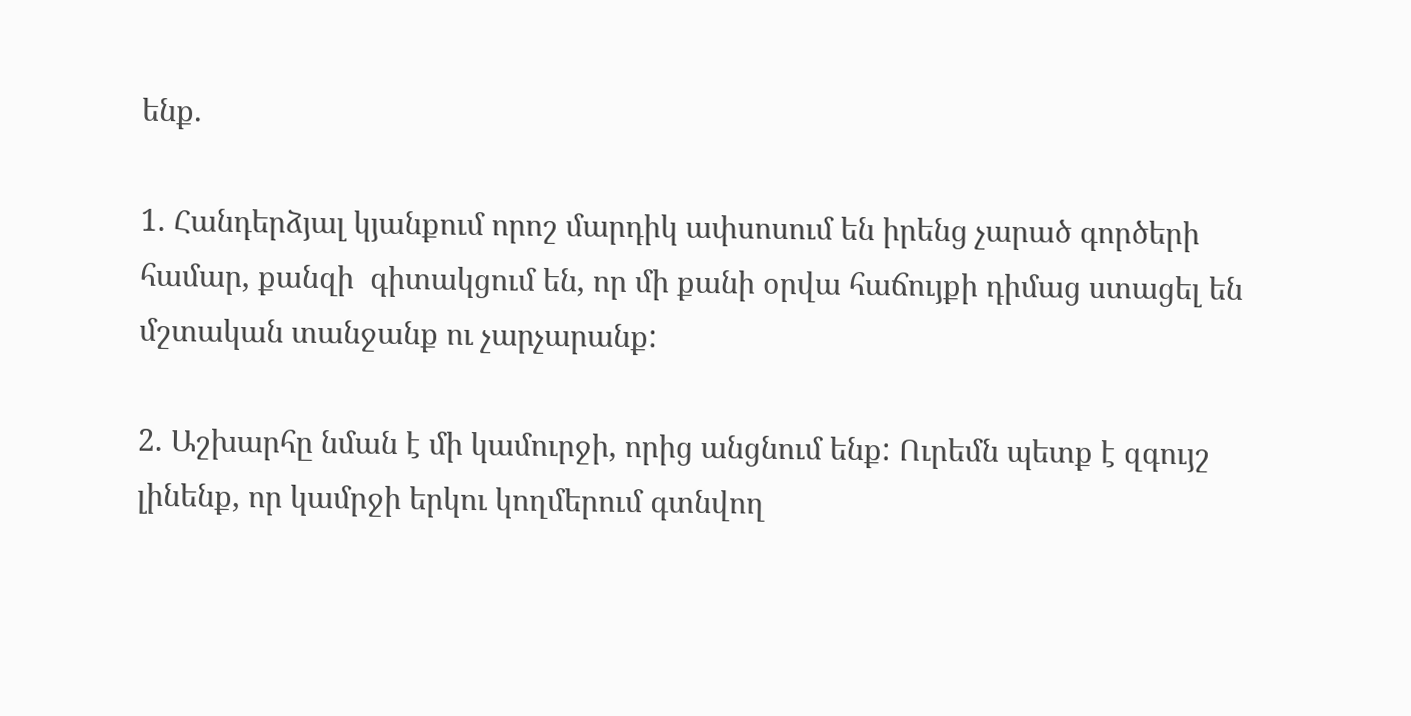ենք.

1. Հանդերձյալ կյանքում որոշ մարդիկ ափսոսում են իրենց չարած գործերի համար, քանզի  գիտակցում են, որ մի քանի օրվա հաճույքի դիմաց ստացել են մշտական տանջանք ու չարչարանք:

2. Աշխարհը նման է մի կամուրջի, որից անցնում ենք: Ուրեմն պետք է զգույշ լինենք, որ կամրջի երկու կողմերում գտնվող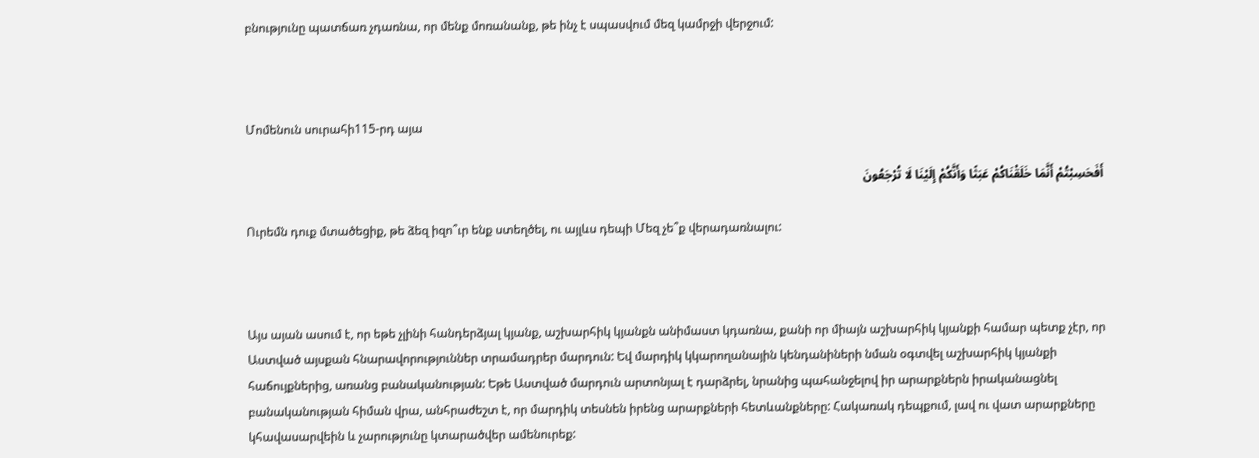բնությունը պատճառ չդառնա, որ մենք մոռանանք, թե ինչ է սպասվում մեզ կամրջի վերջում:



Մոմենուն սուրահի115-րդ այա

أَفَحَسِبْتُمْ أَنَّمَا خَلَقْنَاکُمْ عَبَثًا وَأَنَّکُمْ إِلَیْنَا لَا تُرْجَعُونَ

Ուրեմն դուք մտածեցիք, թե ձեզ իզո՞ւր ենք ստեղծել, ու այլևս դեպի Մեզ չե՞ք վերադառնալու:



Այս այան ասում է, որ եթե չլինի հանդերձյալ կյանք, աշխարհիկ կյանքն անիմաստ կդառնա, քանի որ միայն աշխարհիկ կյանքի համար պետք չէր, որ Աստված այսքան հնարավորություններ տրամադրեր մարդուն: Եվ մարդիկ կկարողանային կենդանիների նման օգտվել աշխարհիկ կյանքի հաճույքներից, առանց բանականության: Եթե Աստված մարդուն արտոնյալ է դարձրել, նրանից պահանջելով իր արարքներն իրականացնել բանականության հիման վրա, անհրաժեշտ է, որ մարդիկ տեսնեն իրենց արարքների հետևանքները: Հակառակ դեպքում, լավ ու վատ արարքները կհավասարվեին և չարությունը կտարածվեր ամենուրեք: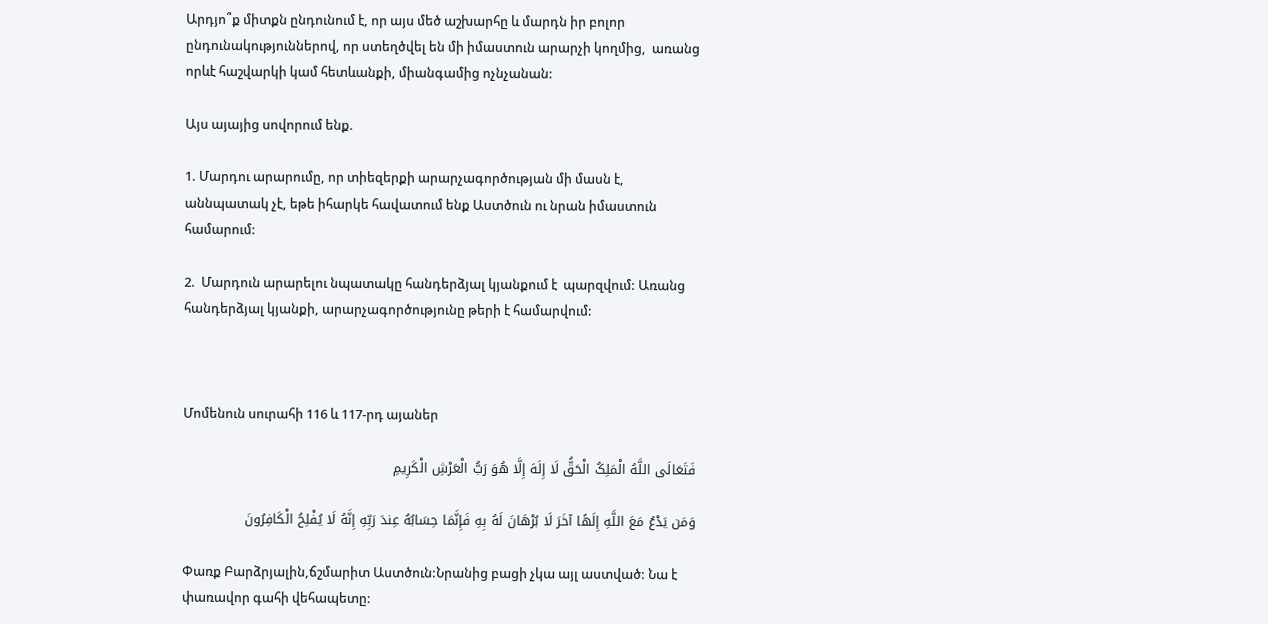Արդյո՞ք միտքն ընդունում է, որ այս մեծ աշխարհը և մարդն իր բոլոր ընդունակություններով, որ ստեղծվել են մի իմաստուն արարչի կողմից,  առանց որևէ հաշվարկի կամ հետևանքի, միանգամից ոչնչանան:

Այս այայից սովորում ենք.

1. Մարդու արարումը, որ տիեզերքի արարչագործության մի մասն է, աննպատակ չէ, եթե իհարկե հավատում ենք Աստծուն ու նրան իմաստուն համարում:

2.  Մարդուն արարելու նպատակը հանդերձյալ կյանքում է  պարզվում: Առանց հանդերձյալ կյանքի, արարչագործությունը թերի է համարվում:



Մոմենուն սուրահի 116 և 117-րդ այաներ

فَتَعَالَى اللَّهُ الْمَلِکُ الْحَقُّ لَا إِلَهَ إِلَّا هُوَ رَبُّ الْعَرْشِ الْکَرِیمِ

وَمَن یَدْعُ مَعَ اللَّهِ إِلَهًا آخَرَ لَا بُرْهَانَ لَهُ بِهِ فَإِنَّمَا حِسَابُهُ عِندَ رَبِّهِ إِنَّهُ لَا یُفْلِحُ الْکَافِرُونَ

Փառք Բարձրյալին,ճշմարիտ Աստծուն:Նրանից բացի չկա այլ աստված: Նա է փառավոր գահի վեհապետը: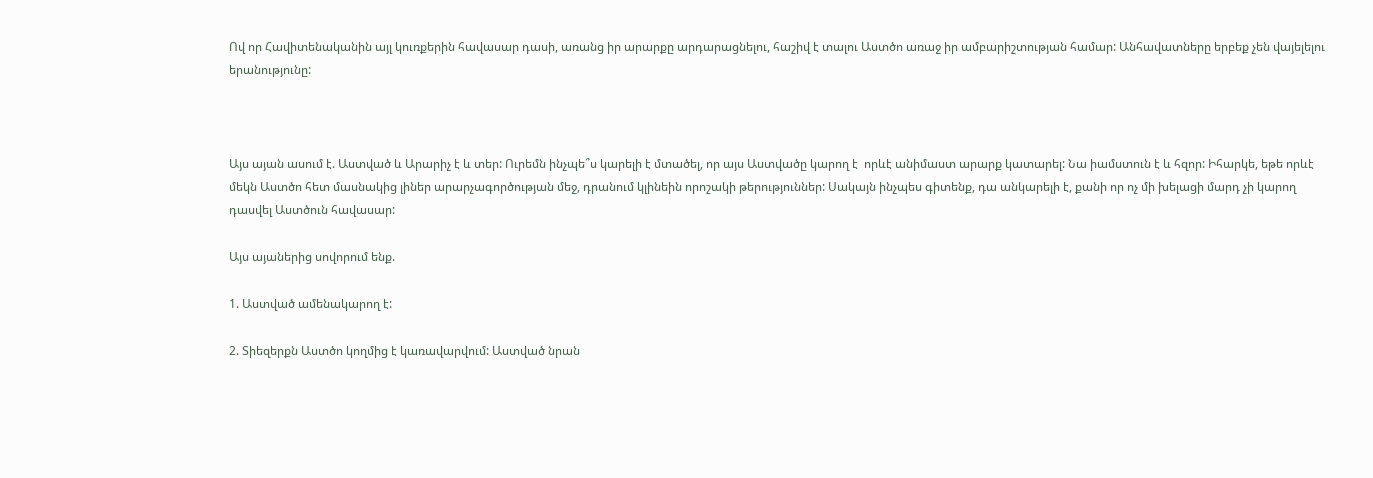Ով որ Հավիտենականին այլ կուռքերին հավասար դասի, առանց իր արարքը արդարացնելու, հաշիվ է տալու Աստծո առաջ իր ամբարիշտության համար: Անհավատները երբեք չեն վայելելու երանությունը:



Այս այան ասում է. Աստված և Արարիչ է և տեր: Ուրեմն ինչպե՞ս կարելի է մտածել, որ այս Աստվածը կարող է  որևէ անիմաստ արարք կատարել: Նա իամստուն է և հզոր: Իհարկե, եթե որևէ մեկն Աստծո հետ մասնակից լիներ արարչագործության մեջ, դրանում կլինեին որոշակի թերություններ: Սակայն ինչպես գիտենք, դա անկարելի է, քանի որ ոչ մի խելացի մարդ չի կարող դասվել Աստծուն հավասար:

Այս այաներից սովորում ենք.

1. Աստված ամենակարող է:

2. Տիեզերքն Աստծո կողմից է կառավարվում: Աստված նրան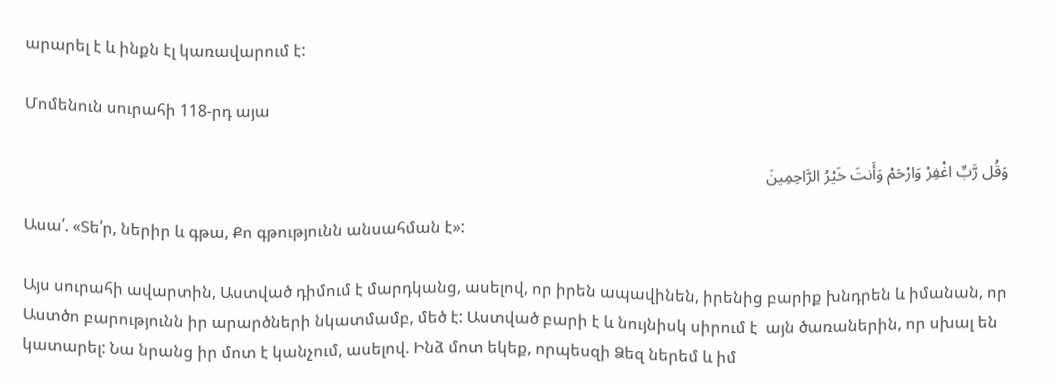արարել է և ինքն էլ կառավարում է:

Մոմենուն սուրահի 118-րդ այա

وَقُل رَّبِّ اغْفِرْ وَارْحَمْ وَأَنتَ خَیْرُ الرَّاحِمِینَ

Ասա՛. «Տե՛ր, ներիր և գթա, Քո գթությունն անսահման է»:

Այս սուրահի ավարտին, Աստված դիմում է մարդկանց, ասելով, որ իրեն ապավինեն, իրենից բարիք խնդրեն և իմանան, որ Աստծո բարությունն իր արարծների նկատմամբ, մեծ է: Աստված բարի է և նույնիսկ սիրում է  այն ծառաներին, որ սխալ են կատարել: Նա նրանց իր մոտ է կանչում, ասելով. Ինձ մոտ եկեք, որպեսզի Ձեզ ներեմ և իմ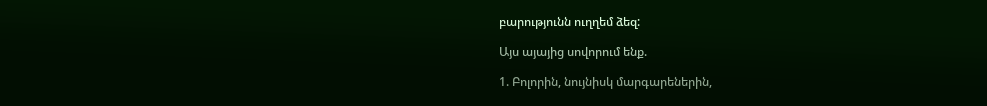բարությունն ուղղեմ ձեզ:

Այս այայից սովորում ենք.

1. Բոլորին, նույնիսկ մարգարեներին,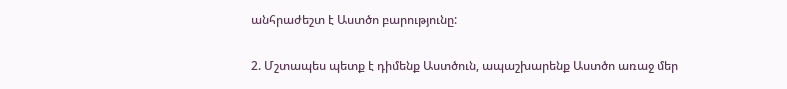անհրաժեշտ է Աստծո բարությունը:

2. Մշտապես պետք է դիմենք Աստծուն, ապաշխարենք Աստծո առաջ մեր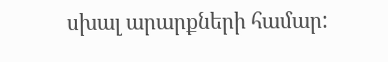սխալ արարքների համար: